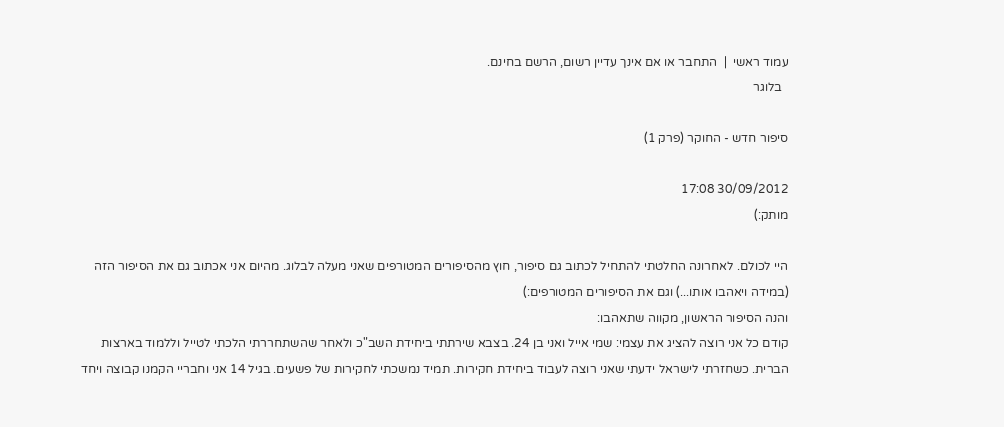עמוד ראשי  |  התחבר או אם אינך עדיין רשום, הרשם בחינם.
  בלוגר

סיפור חדש - החוקר (פרק 1)

30/09/2012 17:08
מותק:)

היי לכולם. לאחרונה החלטתי להתחיל לכתוב גם סיפור, חוץ מהסיפורים המטורפים שאני מעלה לבלוג. מהיום אני אכתוב גם את הסיפור הזה (במידה ויאהבו אותו...) וגם את הסיפורים המטורפים:)
והנה הסיפור הראשון, מקווה שתאהבו:
קודם כל אני רוצה להציג את עצמי: שמי אייל ואני בן 24. בצבא שירתתי ביחידת השב"כ ולאחר שהשתחררתי הלכתי לטייל וללמוד בארצות הברית. כשחזרתי לישראל ידעתי שאני רוצה לעבוד ביחידת חקירות. תמיד נמשכתי לחקירות של פשעים. בגיל 14 אני וחבריי הקמנו קבוצה ויחד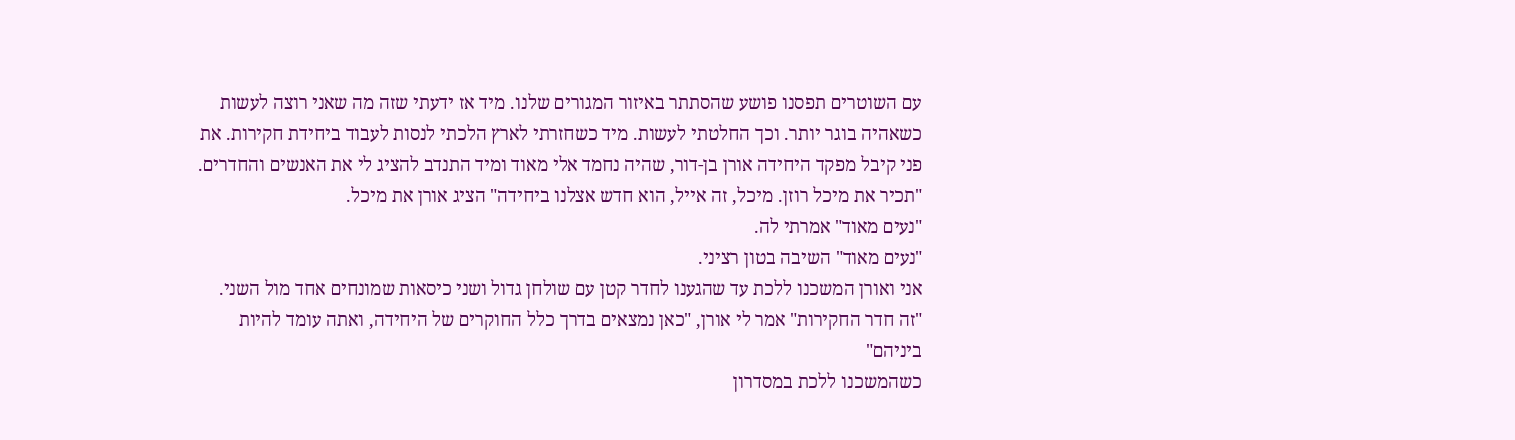עם השוטרים תפסנו פושע שהסתתר באיזור המגורים שלנו. מיד אז ידעתי שזה מה שאני רוצה לעשות כשאהיה בוגר יותר. וכך החלטתי לעשות. מיד כשחזרתי לארץ הלכתי לנסות לעבוד ביחידת חקירות. את פני קיבל מפקד היחידה אורן בן-דור, שהיה נחמד אלי מאוד ומיד התנדב להציג לי את האנשים והחדרים.
"תכיר את מיכל רוזן. מיכל, זה אייל, הוא חדש אצלנו ביחידה" הציג אורן את מיכל.
"נעים מאוד" אמרתי לה.
"נעים מאוד" השיבה בטון רציני.
אני ואורן המשכנו ללכת עד שהגענו לחדר קטן עם שולחן גדול ושני כיסאות שמונחים אחד מול השני.
"זה חדר החקירות" אמר לי אורן, "כאן נמצאים בדרך כלל החוקרים של היחידה, ואתה עומד להיות ביניהם"
כשהמשכנו ללכת במסדרון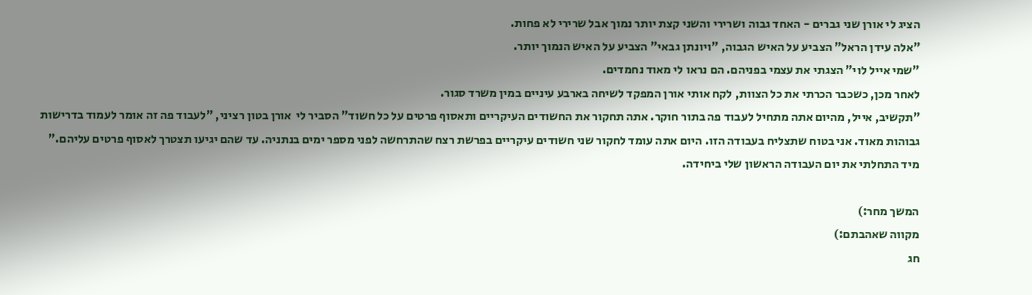הציג לי אורן שני גברים - האחד גבוה ושרירי והשני קצת יותר נמוך אבל שרירי לא פחות.
"אלה עידן הראל" הצביע על האיש הגבוה, "ויונתן גבאי" הצביע על האיש הנמוך יותר.
"שמי אייל לוי" הצגתי את עצמי בפניהם. הם נראו לי מאוד נחמדים.
לאחר מכן, כשכבר הכרתי את כל הצוות, לקח אותי אורן המפקד לשיחה בארבע עיניים במין משרד סגור.
"תקשיב, אייל, מהיום אתה מתחיל לעבוד פה בתור חוקר. אתה תחקור את החשודים העיקריים ותאסוף פרטים על כל חשוד" הסביר לי  אורן בטון רציני, "לעבוד פה זה אומר לעמוד בדרישות גבוהות מאוד. אני בטוח שתצליח בעבודה הזו. היום אתה עומד לחקור שני חשודים עיקריים בפרשת רצח שהתרחשה לפני מספר ימים בנתניה. עד שהם יגיעו תצטרך לאסוף פרטים עליהם."
מיד התחלתי את יום העבודה הראשון שלי ביחידה.

המשך מחר:)
מקווה שאהבתם:)
חג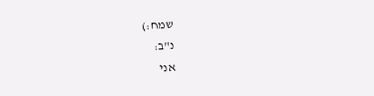שמח:)
נ"ב:
אני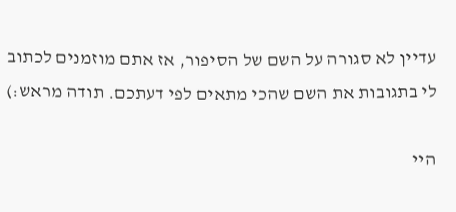עדיין לא סגורה על השם של הסיפור, אז אתם מוזמנים לכתוב לי בתגובות את השם שהכי מתאים לפי דעתכם. תודה מראש:)

היי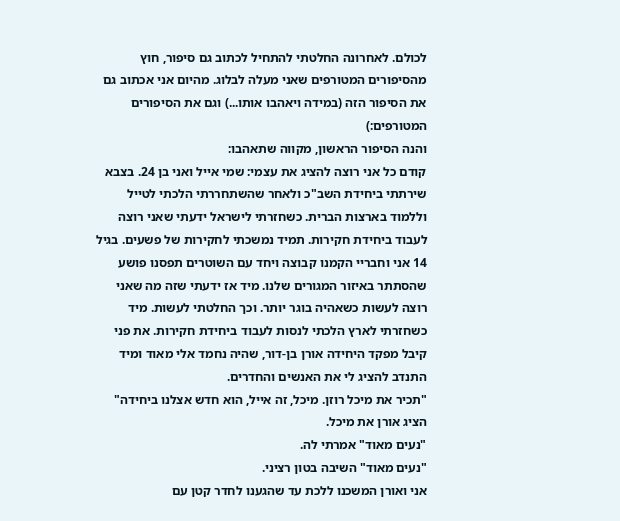לכולם. לאחרונה החלטתי להתחיל לכתוב גם סיפור, חוץ מהסיפורים המטורפים שאני מעלה לבלוג. מהיום אני אכתוב גם את הסיפור הזה (במידה ויאהבו אותו...) וגם את הסיפורים המטורפים:)
והנה הסיפור הראשון, מקווה שתאהבו:
קודם כל אני רוצה להציג את עצמי: שמי אייל ואני בן 24. בצבא שירתתי ביחידת השב"כ ולאחר שהשתחררתי הלכתי לטייל וללמוד בארצות הברית. כשחזרתי לישראל ידעתי שאני רוצה לעבוד ביחידת חקירות. תמיד נמשכתי לחקירות של פשעים. בגיל 14 אני וחבריי הקמנו קבוצה ויחד עם השוטרים תפסנו פושע שהסתתר באיזור המגורים שלנו. מיד אז ידעתי שזה מה שאני רוצה לעשות כשאהיה בוגר יותר. וכך החלטתי לעשות. מיד כשחזרתי לארץ הלכתי לנסות לעבוד ביחידת חקירות. את פני קיבל מפקד היחידה אורן בן-דור, שהיה נחמד אלי מאוד ומיד התנדב להציג לי את האנשים והחדרים.
"תכיר את מיכל רוזן. מיכל, זה אייל, הוא חדש אצלנו ביחידה" הציג אורן את מיכל.
"נעים מאוד" אמרתי לה.
"נעים מאוד" השיבה בטון רציני.
אני ואורן המשכנו ללכת עד שהגענו לחדר קטן עם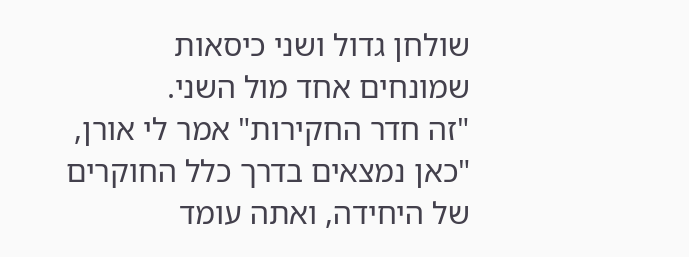שולחן גדול ושני כיסאות שמונחים אחד מול השני.
"זה חדר החקירות" אמר לי אורן, "כאן נמצאים בדרך כלל החוקרים של היחידה, ואתה עומד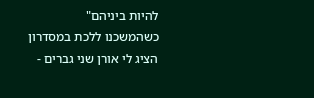להיות ביניהם"
כשהמשכנו ללכת במסדרון הציג לי אורן שני גברים -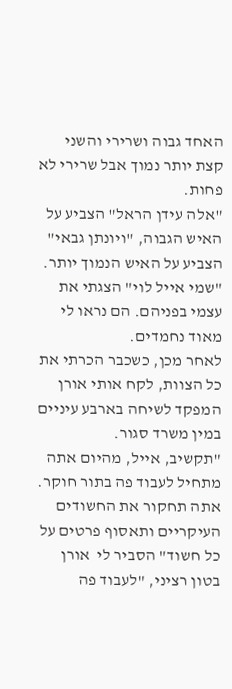האחד גבוה ושרירי והשני קצת יותר נמוך אבל שרירי לא פחות.
"אלה עידן הראל" הצביע על האיש הגבוה, "ויונתן גבאי" הצביע על האיש הנמוך יותר.
"שמי אייל לוי" הצגתי את עצמי בפניהם. הם נראו לי מאוד נחמדים.
לאחר מכן, כשכבר הכרתי את כל הצוות, לקח אותי אורן המפקד לשיחה בארבע עיניים במין משרד סגור.
"תקשיב, אייל, מהיום אתה מתחיל לעבוד פה בתור חוקר. אתה תחקור את החשודים העיקריים ותאסוף פרטים על כל חשוד" הסביר לי  אורן בטון רציני, "לעבוד פה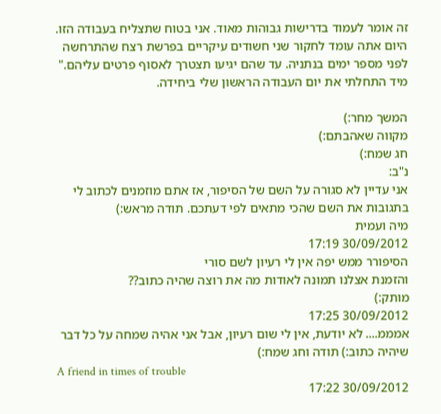זה אומר לעמוד בדרישות גבוהות מאוד. אני בטוח שתצליח בעבודה הזו. היום אתה עומד לחקור שני חשודים עיקריים בפרשת רצח שהתרחשה לפני מספר ימים בנתניה. עד שהם יגיעו תצטרך לאסוף פרטים עליהם."
מיד התחלתי את יום העבודה הראשון שלי ביחידה.

המשך מחר:)
מקווה שאהבתם:)
חג שמח:)
נ"ב:
אני עדיין לא סגורה על השם של הסיפור, אז אתם מוזמנים לכתוב לי בתגובות את השם שהכי מתאים לפי דעתכם. תודה מראש:)
מיה ועמית
30/09/2012 17:19
הסיפורר ממש יפה אין לי רעיון לשם סורי
והזמנת אצלנו תמונה לאודות מה את רוצה שהיה כתוב??
מותק:)
30/09/2012 17:25
אמממ.... לא יודעת, אין לי שום רעיון, אבל אני אהיה שמחה על כל דבר שיהיה כתוב:) תודה וחג שמח:)
A friend in times of trouble
30/09/2012 17:22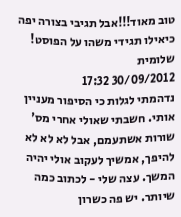טוב מאוד!!!אבל תגיבי בצורה יפה כיאילו תגידי משהו על הפוסט!
שלומית
30/09/2012 17:32
נדהמתי לגלות כי הסיפור מעניין אותי. חשבתי שאולי אחרי מס' שורות אשתעמם, אבל לא לא לא להיפך, אמשיך לעקוב אולי יהיה המשך. עצה שלי - לכתוב כמה שיותר. יש פה כשרון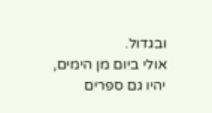ובגדול.
אולי ביום מן הימים, יהיו גם ספרים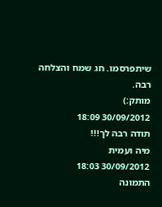שיתפרסמו. חג שמח והצלחה רבה.
מותק:)
30/09/2012 18:09
תודה רבה לך!!!
מיה ועמית
30/09/2012 18:03
התמונה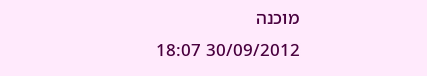מוכנה
30/09/2012 18:07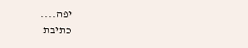יפה....
כתיבת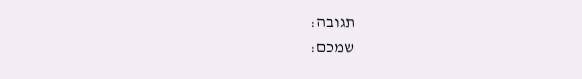תגובה:
שמכם: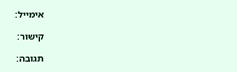אימייל:

קישור:

תגובה: